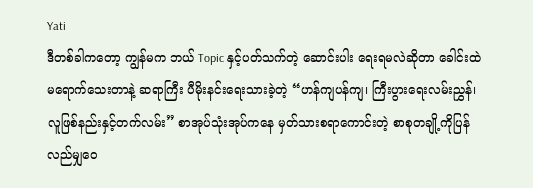Yati
ဒီတစ်ခါကတော့ ကျွန်မက ဘယ် Topic နှင့်ပတ်သက်တဲ့ ဆောင်းပါး ရေးရမလဲဆိုတာ ခေါင်းထဲမရောက်သေးတာနဲ့ ဆရာကြီး ပီမိုးနင်းရေးသားခဲ့တဲ့ “ဟန်ကျပန်ကျ၊ ကြီးပွားရေးလမ်းညွှန်၊လူဖြစ်နည်းနှင့်တက်လမ်း” စာအုပ်သုံးအုပ်ကနေ မှတ်သားစရာကောင်းတဲ့ စာစုတချို့ကိုပြန်လည်မျှဝေ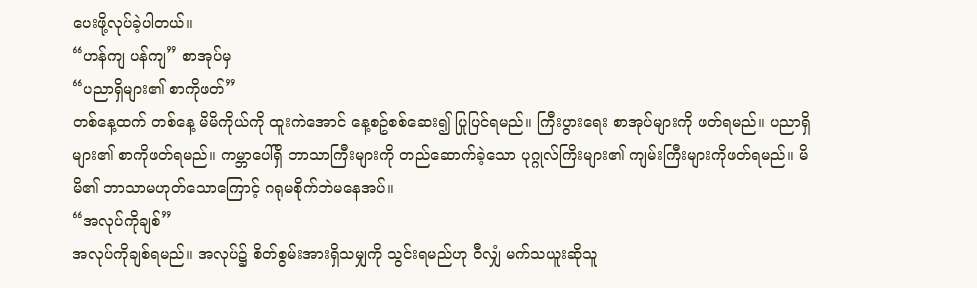ပေးဖို့လုပ်ခဲ့ပါတယ်။
“ဟန်ကျ ပန်ကျ” စာအုပ်မှ
“ပညာရှိများ၏ စာကိုဖတ်”
တစ်နေ့ထက် တစ်နေ့ မိမိကိုယ်ကို ထူးကဲအောင် နေ့စဥ်စစ်ဆေး၍ ပြုပြင်ရမည်။ ကြီးပွားရေး စာအုပ်များကို ဖတ်ရမည်။ ပညာရှိများ၏ စာကိုဖတ်ရမည်။ ကမ္ဘာပေါ်ရှိ ဘာသာကြီးများကို တည်ဆောက်ခဲ့သော ပုဂ္ဂုလ်ကြိးများ၏ ကျမ်းကြီးများကိုဖတ်ရမည်။ မိမိ၏ ဘာသာမဟုတ်သောကြောင့် ဂရုမစိုက်ဘဲမနေအပ်။
“အလုပ်ကိုချစ်”
အလုပ်ကိုချစ်ရမည်။ အလုပ်၌ စိတ်စွမ်းအားရှိသမျှကို သွင်းရမည်ဟု ဝီလျှံ မက်သယူးဆိုသူ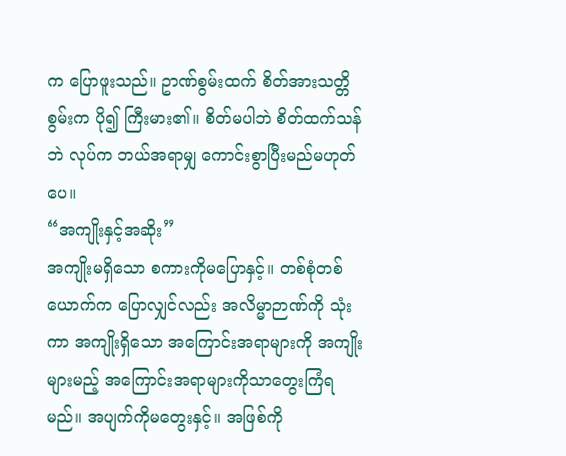က ပြောဖူးသည်။ ဥာဏ်စွမ်းထက် စိတ်အားသတ္တိစွမ်းက ပို၍ ကြီးမား၏။ စိတ်မပါဘဲ စိတ်ထက်သန်ဘဲ လုပ်က ဘယ်အရာမျှ ကောင်းစွာပြီးမည်မဟုတ်ပေ။
“အကျိုးနှင့်အဆိုး”
အကျိုးမရှိသော စကားကိုမပြောနှင့်။ တစ်စုံတစ်ယောက်က ပြောလျှင်လည်း အလိမ္မာဉာဏ်ကို သုံးကာ အကျိုးရှိသော အကြောင်းအရာများကို အကျိုးများမည့် အကြောင်းအရာများကိုသာတွေးကြံရမည်။ အပျက်ကိုမတွေးနှင့်။ အဖြစ်ကို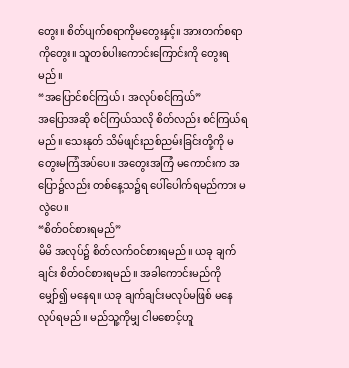တွေး။ စိတ်ပျက်စရာကိုမတွေးနှင့်။ အားတက်စရာကိုတွေး။ သူတစ်ပါးကောင်းကြောင်းကို တွေးရမည်။
“အပြောင်စင်ကြယ်၊ အလုပ်စင်ကြယ်”
အပြောအဆို စင်ကြယ်သလို စိတ်လည်း စင်ကြယ်ရမည်။ သေးနုတ် သိမ်ဖျင်းညစ်ညမ်းခြင်းတို့ကို မတွေးမကြံအပ်ပေ။ အတွေးအကြံ မကောင်းက အပြော၌လည်း တစ်နေ့သ၌ရ ပေါ်ပေါက်ရမည်ကား မလွဲပေ။
“စိတ်ဝင်စားရမည်”
မိမိ အလုပ်၌ စိတ်လက်ဝင်စားရမည်။ ယခု ချက်ချင်း စိတ်ဝင်စားရမည်။ အခါကောင်းမည်ကို မျှော်၍ မနေရ။ ယခု ချက်ချင်းမလုပ်မဖြစ် မနေလုပ်ရမည်။ မည်သူ့ကိုမျှ ငါမစောင့်ဟူ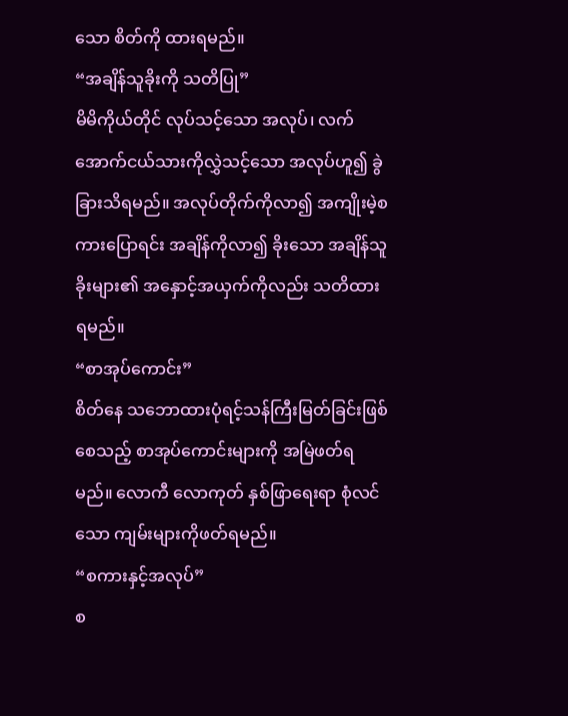သော စိတ်ကို ထားရမည်။
“အချိန်သူခိုးကို သတိပြု”
မိမိကိုယ်တိုင် လုပ်သင့်သော အလုပ်၊ လက်အောက်ငယ်သားကိုလွှဲသင့်သော အလုပ်ဟူ၍ ခွဲခြားသိရမည်။ အလုပ်တိုက်ကိုလာ၍ အကျိုးမဲ့စကားပြောရင်း အချိန်ကိုလာ၍ ခိုးသော အချိန်သူခိုးများ၏ အနှောင့်အယှက်ကိုလည်း သတိထားရမည်။
“စာအုပ်ကောင်း”
စိတ်နေ သဘောထားပုံရင့်သန်ကြီးမြတ်ခြင်းဖြစ်စေသည့် စာအုပ်ကောင်းများကို အမြဲဖတ်ရမည်။ လောကီ လောကုတ် နှစ်ဖြာရေးရာ စုံလင်သော ကျမ်းများကိုဖတ်ရမည်။
“စကားနှင့်အလုပ်”
စ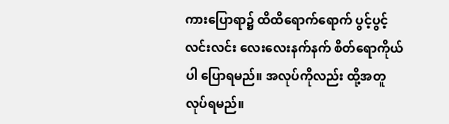ကားပြောရာ၌ ထိထိရောက်ရောက် ပွင့်ပွင့်လင်းလင်း လေးလေးနက်နက် စိတ်ရောကိုယ်ပါ ပြောရမည်။ အလုပ်ကိုလည်း ထို့အတူ လုပ်ရမည်။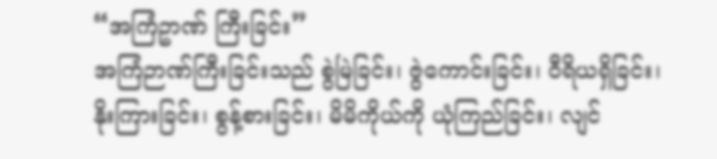“အကြံဥာဏ် ကြီးခြင်း”
အကြံဉာဏ်ကြီးခြင်းသည် စွဲမြဲခြင်း၊ ဇွဲကောင်းခြင်း၊ ဝီရိယရှိခြင်း၊ နိုးကြားခြင်း၊ စွန့်စားခြင်း၊ မိမိကိုယ်ကို ယုံကြည်ခြင်း၊ လျင်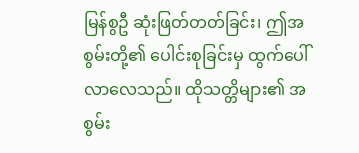မြန်စွဦ ဆုံးဖြတ်တတ်ခြင်း၊ ဤအစွမ်းတို့၏ ပေါင်းစုခြင်းမှ ထွက်ပေါ်လာလေသည်။ ထိုသတ္တိများ၏ အစွမ်း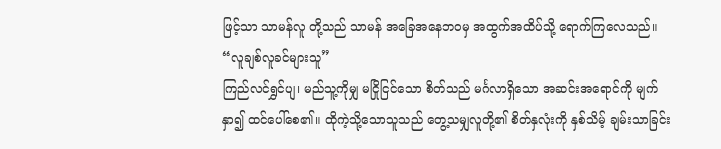ဖြင့်သာ သာမန်လူ တို့သည် သာမန် အခြေအနေဘဝမှ အထွက်အထိပ်သို့ ရောက်ကြလေသည်။
“လူချစ်လူခင်များသူ”
ကြည်လင်ရွှင်ပျ၊ မည်သူ့ကိုမျှ မငြိုငြင်သော စိတ်သည် မင်္ဂလာရှိသော အဆင်းအရောင်ကို မျက်နှာ၍ ထင်ပေါ်စေ၏။ ထိုကဲ့သို့သောသူသည် တွေ့သမျှလူတို့၏ စိတ်နှလုံးကို နှစ်သိမ့် ချမ်းသာခြင်း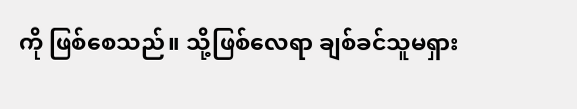ကို ဖြစ်စေသည်။ သို့ဖြစ်လေရာ ချစ်ခင်သူမရှား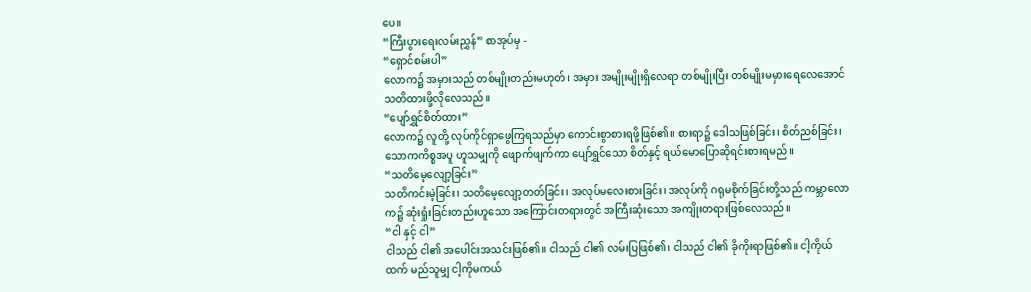ပေ။
“ကြီးပွားရေးလမ်းညွှန်” စာအုပ်မှ -
“ရှောင်စမ်းပါ”
လောက၌ အမှားသည် တစ်မျိုးတည်းမဟုတ်၊ အမှား အမျိုးမျိုးရှိလေရာ တစ်မျိုးပြီး တစ်မျိုးမမှားရေလေအောင် သတိထားဖို့လိုလေသည်။
“ပျော်ရွှင်စိတ်ထား”
လောက၌ လူတို့ လုပ်ကိုင်ရှာဖွေကြရသည်မှာ ကောင်းစွာစားရဖို့ဖြစ်၏။ စားရာ၌ ဒေါသဖြစ်ခြင်း၊ စိတ်ညစ်ခြင်း၊ သောကကိစ္စအပူ ဟူသမျှကို ဖျောက်ဖျက်ကာ ပျော်ရွှင်သော စိတ်နှင့် ရယ်မောပြောဆိုရင်းစားရမည်။
“သတိမေ့လျော့ခြင်း”
သတိကင်းမဲ့ခြင်း၊ သတိမေ့လျော့တတ်ခြင်း၊ အလုပ်မလေးစားခြင်း၊ အလုပ်ကို ဂရုမစိုက်ခြင်းတို့သည် ကမ္ဘာလောက၌ ဆုံးရှုံးခြင်းတည်းဟူသော အကြောင်းတရားတွင် အကြီးဆုံးသော အကျိုးတရားဖြစ်လေသည်။
“ငါ နှင့် ငါ”
ငါသည် ငါ၏ အပေါင်းအသင်းဖြစ်၏။ ငါသည် ငါ၏ လမ်းပြဖြစ်၏၊ ငါသည် ငါ၏ ခိုကိုးရာဖြစ်၏။ ငါ့ကိုယ်ထက် မည်သူမျှ ငါ့ကိုမကယ်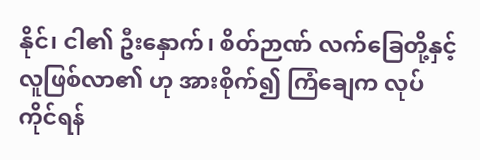နိုင်၊ ငါ၏ ဦးနှောက်၊ စိတ်ဉာဏ် လက်ခြေတို့နှင့် လူဖြစ်လာ၏ ဟု အားစိုက်၍ ကြံချေက လုပ်ကိုင်ရန်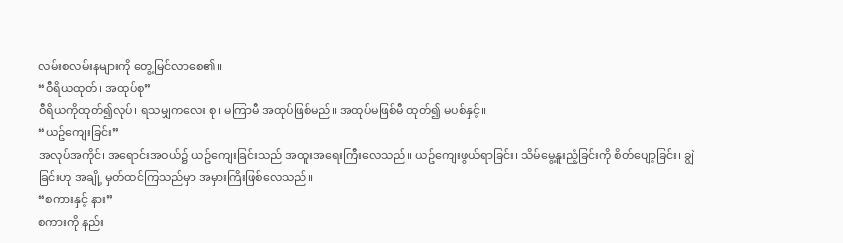လမ်းစလမ်းနများကို တွေ့မြင်လာစေ၏။
“ဝီရိယထုတ်၊ အထုပ်စု”
ဝီရိယကိုထုတ်၍လုပ်၊ ရသမျှကလေး စု၊ မကြာမီ အထုပ်ဖြစ်မည်။ အထုပ်မဖြစ်မီ ထုတ်၍ မပစ်နှင့်။
“ယဥ်ကျေးခြင်း”
အလုပ်အကိုင်၊ အရောင်းအဝယ်၌ ယဥ်ကျေးခြင်းသည် အထူးအရေးကြီးလေသည်။ ယဥ်ကျေးဖွယ်ရာခြင်း၊ သိမ်မွေ့နူးညံ့ခြင်းကို စိတ်ပျော့ခြင်း၊ ချွဲခြင်းဟု အချို့ မှတ်ထင်ကြသည်မှာ အမှားကြိးဖြစ်လေသည်။
“စကားနှင့် နား”
စကားကို နည်း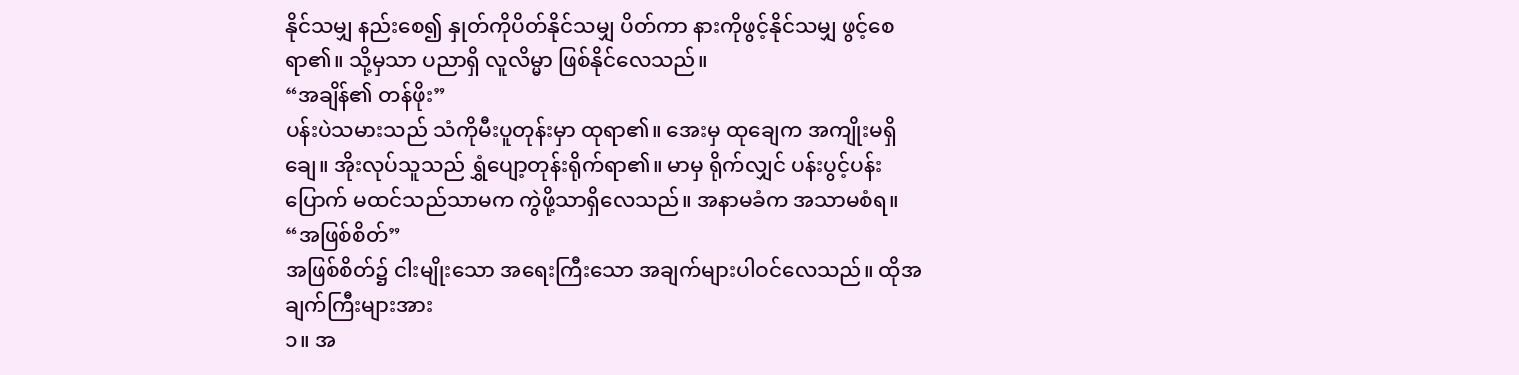နိုင်သမျှ နည်းစေ၍ နှုတ်ကိုပိတ်နိုင်သမျှ ပိတ်ကာ နားကိုဖွင့်နိုင်သမျှ ဖွင့်စေရာ၏။ သို့မှသာ ပညာရှိ လူလိမ္မာ ဖြစ်နိုင်လေသည်။
“အချိန်၏ တန်ဖိုး”
ပန်းပဲသမားသည် သံကိုမီးပူတုန်းမှာ ထုရာ၏။ အေးမှ ထုချေက အကျိုးမရှိချေ။ အိုးလုပ်သူသည် ရွှံပျော့တုန်းရိုက်ရာ၏။ မာမှ ရိုက်လျှင် ပန်းပွင့်ပန်းပြောက် မထင်သည်သာမက ကွဲဖို့သာရှိလေသည်။ အနာမခံက အသာမစံရ။
“အဖြစ်စိတ်”
အဖြစ်စိတ်၌ ငါးမျိုးသော အရေးကြီးသော အချက်များပါဝင်လေသည်။ ထိုအချက်ကြီးများအား
၁။ အ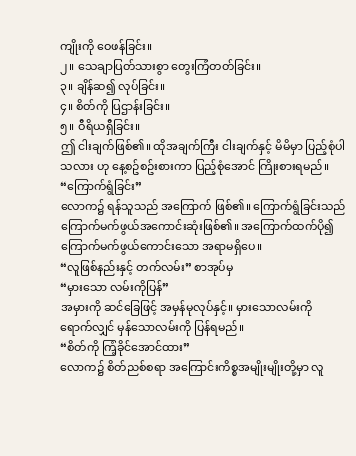ကျိုးကို ဝေဖန်ခြင်း။
၂။ သေချာပြတ်သားစွာ တွေးကြံတတ်ခြင်း။
၃။ ချိန်ဆ၍ လုပ်ခြင်း။
၄။ စိတ်ကို ပြဌာန်းခြင်း။
၅။ ဝီရိယရှီခြင်း။
ဤ ငါးချက်ဖြစ်၏။ ထိုအချက်ကြီး ငါးချက်နှင့် မိမိမှာ ပြည့်စုံပါသလား ဟု နေ့စဥ်စဥ်းစားကာ ပြည့်စုံအောင် ကြိုးစားရမည်။
“ကြောက်ရွံခြင်း”
လောက၌ ရန်သူသည် အကြောက် ဖြစ်၏။ ကြောက်ရွံခြင်းသည် ကြောက်မက်ဖွယ်အကောင်းဆုံးဖြစ်၏။ အကြောက်ထက်ပို၍ ကြောက်မက်ဖွယ်ကောင်းသော အရာမရှိပေ။
“လူဖြစ်နည်းနှင့် တက်လမ်း” စာအုပ်မှ
“မှားသော လမ်းကိုပြန်”
အမှားကို ဆင်ခြေဖြင့် အမှန်မုလုပ်နှင့်။ မှားသောလမ်းကို ရောက်လျှင် မှန်သောလမ်းကို ပြန်ရမည်။
“စိတ်ကို ကြံ့ခိုင်အောင်ထား”
လောက၌ စိတ်ညစ်စရာ အကြောင်းကိစ္စအမျိုးမျိုးတို့မှာ လူ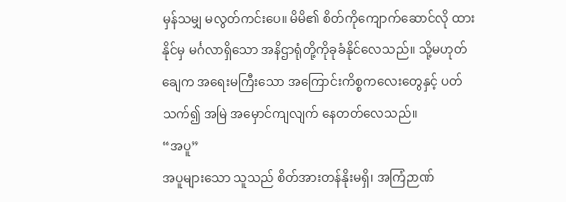မှန်သမျှ မလွတ်ကင်းပေ။ မိမိ၏ စိတ်ကိုကျောက်ဆောင်လို ထားနိုင်မှ မင်္ဂလာရှိသော အနိဌာရုံတို့ကိုခုခံနိုင်လေသည်။ သို့မဟုတ်ချေက အရေးမကြီးသော အကြောင်းကိစ္စကလေးတွေနှင့် ပတ်သက်၍ အမြဲ အမှောင်ကျလျက် နေတတ်လေသည်။
“အပူ”
အပူများသော သူသည် စိတ်အားတန်နိုးမရှိ၊ အကြံဉာဏ်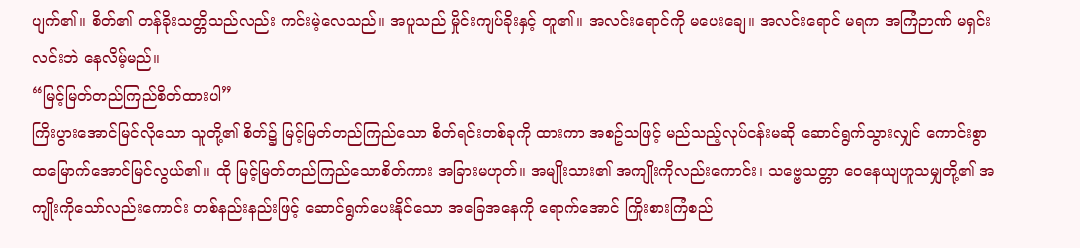ပျက်၏။ စိတ်၏ တန်ခိုးသတ္တိသည်လည်း ကင်းမဲ့လေသည်။ အပူသည် မှိုင်းကျပ်ခိုးနှင့် တူ၏။ အလင်းရောင်ကို မပေးချေ။ အလင်းရောင် မရက အကြံဉာဏ် မရှင်းလင်းဘဲ နေလိမ့်မည်။
“မြင့်မြတ်တည်ကြည်စိတ်ထားပါ”
ကြိးပွားအောင်မြင်လိုသော သူတို့၏ စိတ်၌ မြင့်မြတ်တည်ကြည်သော စိတ်ရင်းတစ်ခုကို ထားကာ အစဥ်သဖြင့် မည်သည့်လုပ်ငန်းမဆို ဆောင်ရွက်သွားလျှင် ကောင်းစွာ ထမြောက်အောင်မြင်လွယ်၏။ ထို မြင့်မြတ်တည်ကြည်သောစိတ်ကား အခြားမဟုတ်။ အမျိုးသား၏ အကျိုးကိုလည်းကောင်း၊ သဗ္ဗေသတ္တာ ဝေနေယျဟူသမျှတို့၏ အကျိုးကိုသော်လည်းကောင်း တစ်နည်းနည်းဖြင့် ဆောင်ရွက်ပေးနိုင်သော အခြေအနေကို ရောက်အောင် ကြိုးစားကြံစည်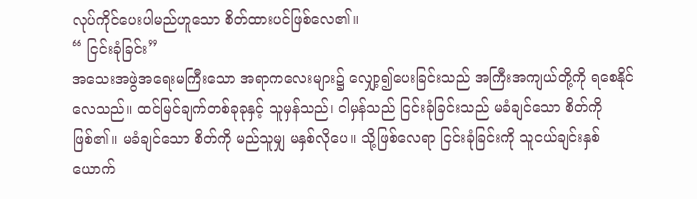လုပ်ကိုင်ပေးပါမည်ဟူသော စိတ်ထားပင်ဖြစ်လေ၏။
“ ငြင်းခုံခြင်း”
အသေးအဖွဲအရေးမကြီးသော အရာကလေးများ၌ လျှော့၍ပေးခြင်းသည် အကြီးအကျယ်တို့ကို ရစေနိုင်လေသည်။ ထင်မြင်ချက်တစ်ခုခုနှင့် သူမှန်သည်၊ ငါမှန်သည် ငြင်းခုံခြင်းသည် မခံချင်သော စိတ်ကိုဖြစ်၏။ မခံချင်သော စိတ်ကို မည်သူမျှ မနှစ်လိုပေ။ သို့ဖြစ်လေရာ ငြင်းခုံခြင်းကို သူငယ်ချင်းနှစ်ယောက်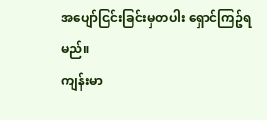အပျော်ငြင်းခြင်းမှတပါး ရှောင်ကြဥ်ရမည်။
ကျန်းမာ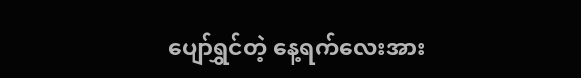ပျော်ရွှင်တဲ့ နေ့ရက်လေးအား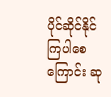ပိုင်ဆိုင်နိုင်ကြပါစေကြောင်း ဆု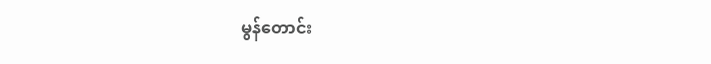မွန်တောင်း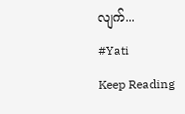လျက်...
#Yati
Keep Reading